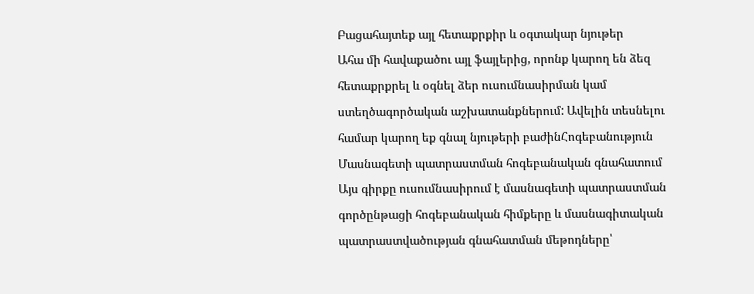Բացահայտեք այլ հետաքրքիր և օգտակար նյութեր
Ահա մի հավաքածու այլ ֆայլերից, որոնք կարող են ձեզ հետաքրքրել և օգնել ձեր ուսումնասիրման կամ ստեղծագործական աշխատանքներում: Ավելին տեսնելու համար կարող եք գնալ նյութերի բաժինՀոգեբանություն
Մասնագետի պատրաստման հոգեբանական գնահատում
Այս գիրքը ուսումնասիրում է մասնագետի պատրաստման գործընթացի հոգեբանական հիմքերը և մասնագիտական պատրաստվածության գնահատման մեթոդները՝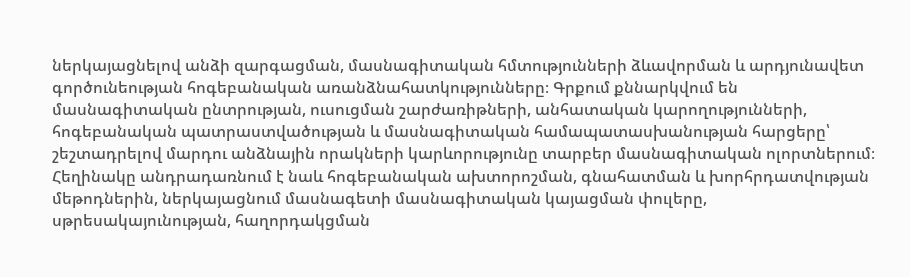ներկայացնելով անձի զարգացման, մասնագիտական հմտությունների ձևավորման և արդյունավետ գործունեության հոգեբանական առանձնահատկությունները։ Գրքում քննարկվում են մասնագիտական ընտրության, ուսուցման շարժառիթների, անհատական կարողությունների, հոգեբանական պատրաստվածության և մասնագիտական համապատասխանության հարցերը՝ շեշտադրելով մարդու անձնային որակների կարևորությունը տարբեր մասնագիտական ոլորտներում։ Հեղինակը անդրադառնում է նաև հոգեբանական ախտորոշման, գնահատման և խորհրդատվության մեթոդներին, ներկայացնում մասնագետի մասնագիտական կայացման փուլերը, սթրեսակայունության, հաղորդակցման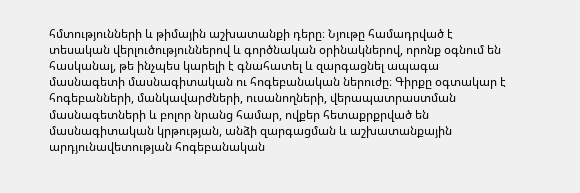հմտությունների և թիմային աշխատանքի դերը։ Նյութը համադրված է տեսական վերլուծություններով և գործնական օրինակներով, որոնք օգնում են հասկանալ, թե ինչպես կարելի է գնահատել և զարգացնել ապագա մասնագետի մասնագիտական ու հոգեբանական ներուժը։ Գիրքը օգտակար է հոգեբանների, մանկավարժների, ուսանողների, վերապատրաստման մասնագետների և բոլոր նրանց համար, ովքեր հետաքրքրված են մասնագիտական կրթության, անձի զարգացման և աշխատանքային արդյունավետության հոգեբանական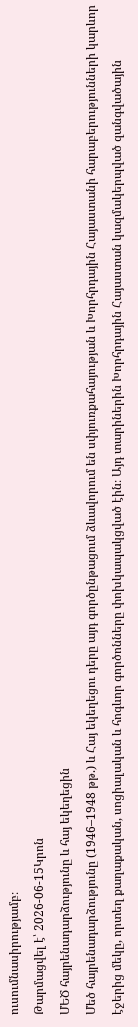ուսումնասիրությամբ։
Թարմացվել է՝ 2026-06-15Կրոն
ՄԵԾ հայրենադարձությունը և հայ եկեղեցին
Մեծ հայրենադարձությունը (1946–1948 թթ.) և Հայ եկեղեցու դերը այդ գործընթացում ձևավորում են սփյուռքահայության և Խորհրդային Հայաստանի հարաբերությունների կարևոր էջերից մեկը, որտեղ քաղաքական, սոցիալական և հոգևոր գործոնները փոխկապակցված էին։ Այդ տարիներին Խորհրդային Հայաստան կազմակերպված զանգվածային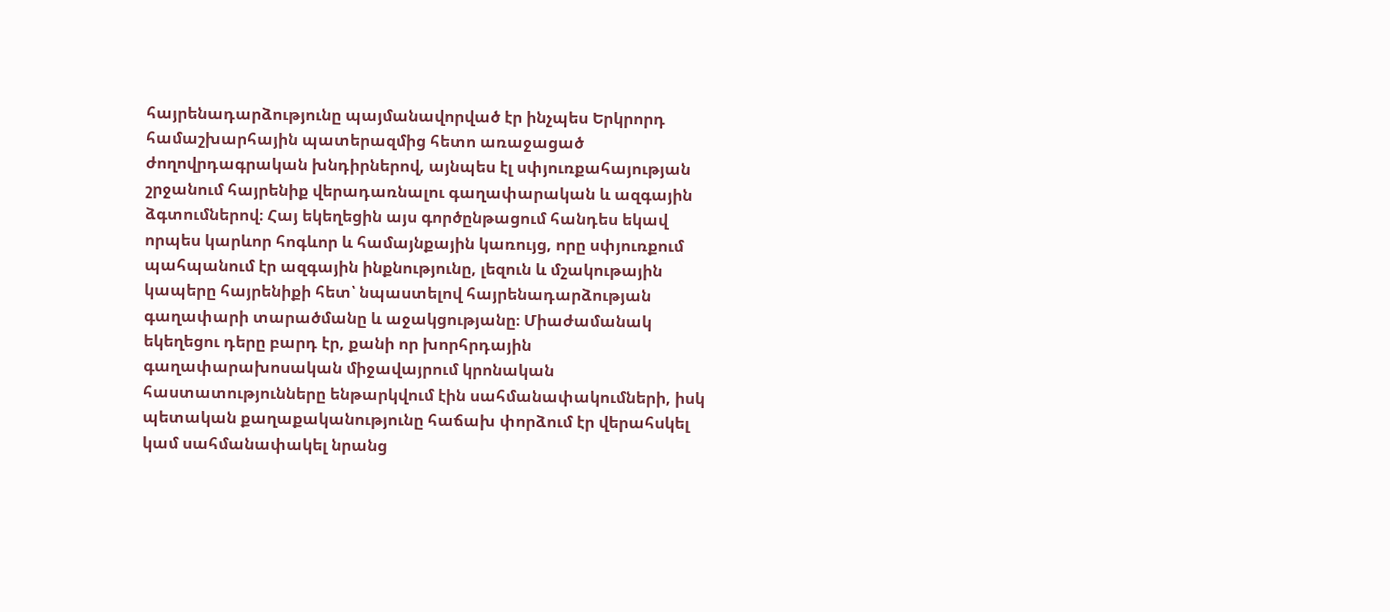հայրենադարձությունը պայմանավորված էր ինչպես Երկրորդ համաշխարհային պատերազմից հետո առաջացած ժողովրդագրական խնդիրներով, այնպես էլ սփյուռքահայության շրջանում հայրենիք վերադառնալու գաղափարական և ազգային ձգտումներով։ Հայ եկեղեցին այս գործընթացում հանդես եկավ որպես կարևոր հոգևոր և համայնքային կառույց, որը սփյուռքում պահպանում էր ազգային ինքնությունը, լեզուն և մշակութային կապերը հայրենիքի հետ՝ նպաստելով հայրենադարձության գաղափարի տարածմանը և աջակցությանը։ Միաժամանակ եկեղեցու դերը բարդ էր, քանի որ խորհրդային գաղափարախոսական միջավայրում կրոնական հաստատությունները ենթարկվում էին սահմանափակումների, իսկ պետական քաղաքականությունը հաճախ փորձում էր վերահսկել կամ սահմանափակել նրանց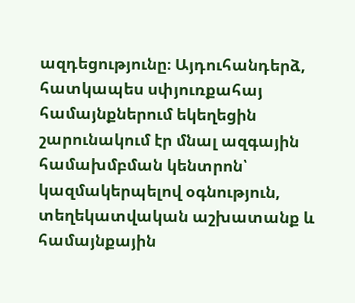ազդեցությունը։ Այդուհանդերձ, հատկապես սփյուռքահայ համայնքներում եկեղեցին շարունակում էր մնալ ազգային համախմբման կենտրոն՝ կազմակերպելով օգնություն, տեղեկատվական աշխատանք և համայնքային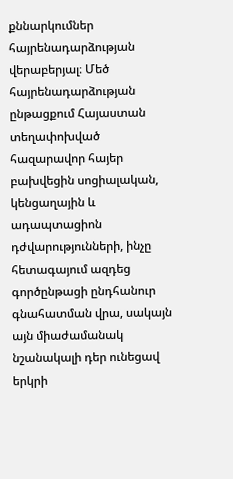քննարկումներ հայրենադարձության վերաբերյալ։ Մեծ հայրենադարձության ընթացքում Հայաստան տեղափոխված հազարավոր հայեր բախվեցին սոցիալական, կենցաղային և ադապտացիոն դժվարությունների, ինչը հետագայում ազդեց գործընթացի ընդհանուր գնահատման վրա, սակայն այն միաժամանակ նշանակալի դեր ունեցավ երկրի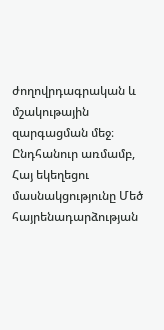ժողովրդագրական և մշակութային զարգացման մեջ։ Ընդհանուր առմամբ, Հայ եկեղեցու մասնակցությունը Մեծ հայրենադարձության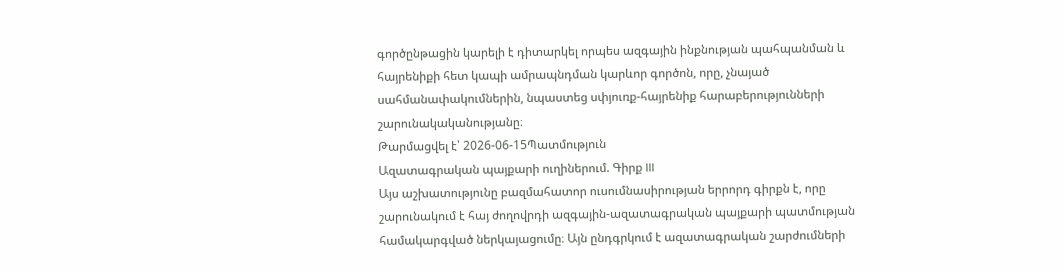գործընթացին կարելի է դիտարկել որպես ազգային ինքնության պահպանման և հայրենիքի հետ կապի ամրապնդման կարևոր գործոն, որը, չնայած սահմանափակումներին, նպաստեց սփյուռք-հայրենիք հարաբերությունների շարունակականությանը։
Թարմացվել է՝ 2026-06-15Պատմություն
Ազատագրական պայքարի ուղիներում. Գիրք III
Այս աշխատությունը բազմահատոր ուսումնասիրության երրորդ գիրքն է, որը շարունակում է հայ ժողովրդի ազգային-ազատագրական պայքարի պատմության համակարգված ներկայացումը։ Այն ընդգրկում է ազատագրական շարժումների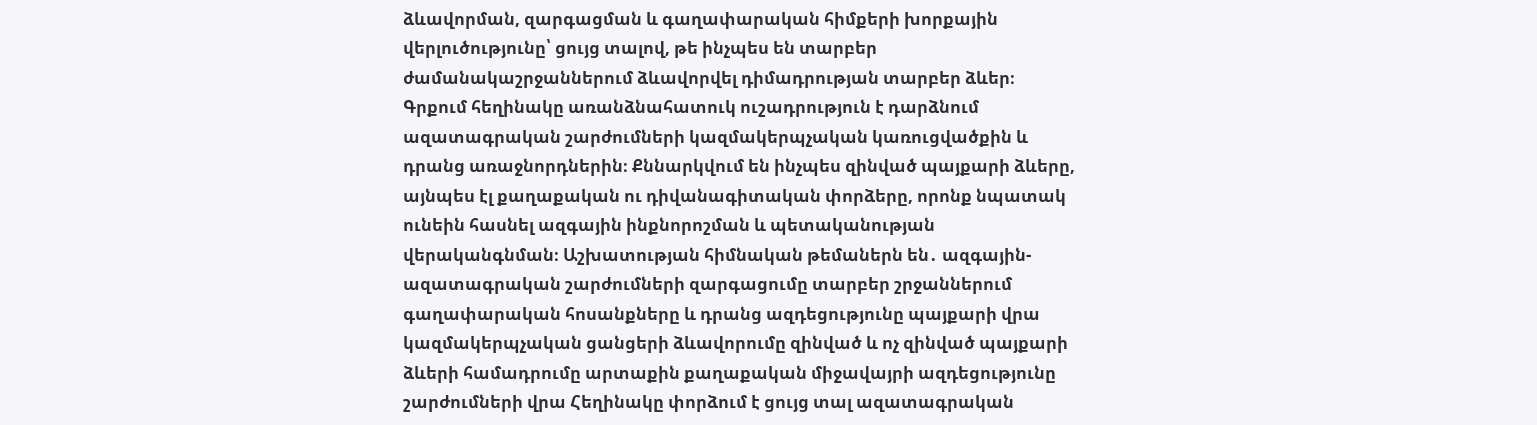ձևավորման, զարգացման և գաղափարական հիմքերի խորքային վերլուծությունը՝ ցույց տալով, թե ինչպես են տարբեր ժամանակաշրջաններում ձևավորվել դիմադրության տարբեր ձևեր։ Գրքում հեղինակը առանձնահատուկ ուշադրություն է դարձնում ազատագրական շարժումների կազմակերպչական կառուցվածքին և դրանց առաջնորդներին։ Քննարկվում են ինչպես զինված պայքարի ձևերը, այնպես էլ քաղաքական ու դիվանագիտական փորձերը, որոնք նպատակ ունեին հասնել ազգային ինքնորոշման և պետականության վերականգնման։ Աշխատության հիմնական թեմաներն են․ ազգային-ազատագրական շարժումների զարգացումը տարբեր շրջաններում գաղափարական հոսանքները և դրանց ազդեցությունը պայքարի վրա կազմակերպչական ցանցերի ձևավորումը զինված և ոչ զինված պայքարի ձևերի համադրումը արտաքին քաղաքական միջավայրի ազդեցությունը շարժումների վրա Հեղինակը փորձում է ցույց տալ ազատագրական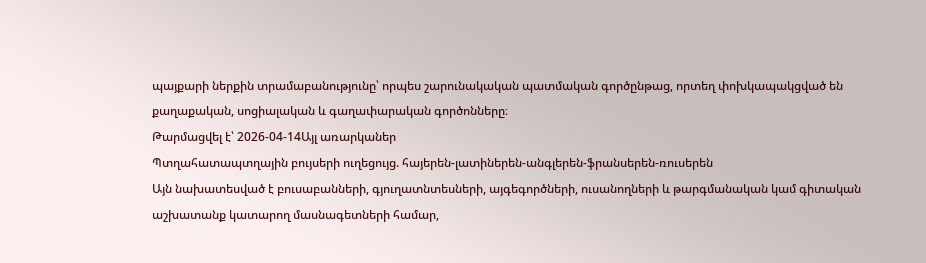պայքարի ներքին տրամաբանությունը՝ որպես շարունակական պատմական գործընթաց, որտեղ փոխկապակցված են քաղաքական, սոցիալական և գաղափարական գործոնները։
Թարմացվել է՝ 2026-04-14Այլ առարկաներ
Պտղահատապտղային բույսերի ուղեցույց. հայերեն-լատիներեն-անգլերեն-ֆրանսերեն-ռուսերեն
Այն նախատեսված է բուսաբանների, գյուղատնտեսների, այգեգործների, ուսանողների և թարգմանական կամ գիտական աշխատանք կատարող մասնագետների համար,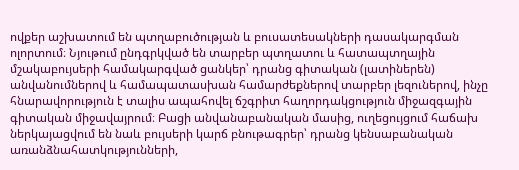ովքեր աշխատում են պտղաբուծության և բուսատեսակների դասակարգման ոլորտում։ Նյութում ընդգրկված են տարբեր պտղատու և հատապտղային մշակաբույսերի համակարգված ցանկեր՝ դրանց գիտական (լատիներեն) անվանումներով և համապատասխան համարժեքներով տարբեր լեզուներով, ինչը հնարավորություն է տալիս ապահովել ճշգրիտ հաղորդակցություն միջազգային գիտական միջավայրում։ Բացի անվանաբանական մասից, ուղեցույցում հաճախ ներկայացվում են նաև բույսերի կարճ բնութագրեր՝ դրանց կենսաբանական առանձնահատկությունների,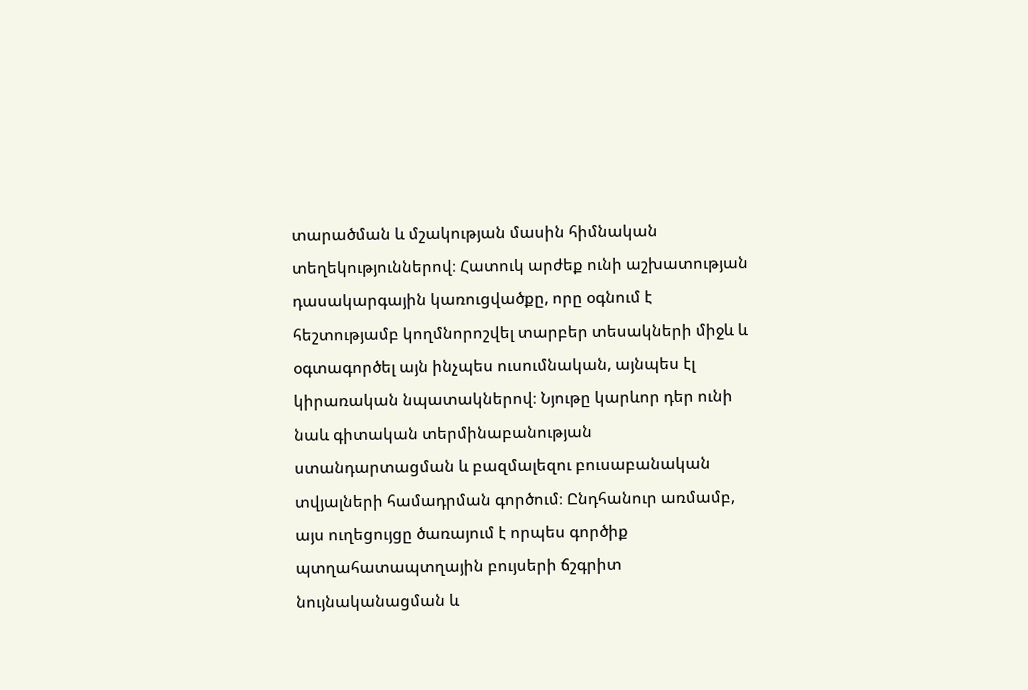տարածման և մշակության մասին հիմնական տեղեկություններով։ Հատուկ արժեք ունի աշխատության դասակարգային կառուցվածքը, որը օգնում է հեշտությամբ կողմնորոշվել տարբեր տեսակների միջև և օգտագործել այն ինչպես ուսումնական, այնպես էլ կիրառական նպատակներով։ Նյութը կարևոր դեր ունի նաև գիտական տերմինաբանության ստանդարտացման և բազմալեզու բուսաբանական տվյալների համադրման գործում։ Ընդհանուր առմամբ, այս ուղեցույցը ծառայում է որպես գործիք պտղահատապտղային բույսերի ճշգրիտ նույնականացման և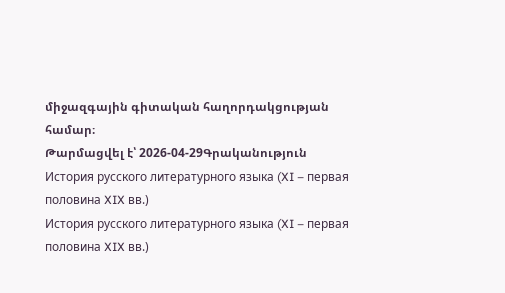միջազգային գիտական հաղորդակցության համար։
Թարմացվել է՝ 2026-04-29Գրականություն
История русского литературного языка (XI – первая половина XIX вв.)
История русского литературного языка (XI – первая половина XIX вв.)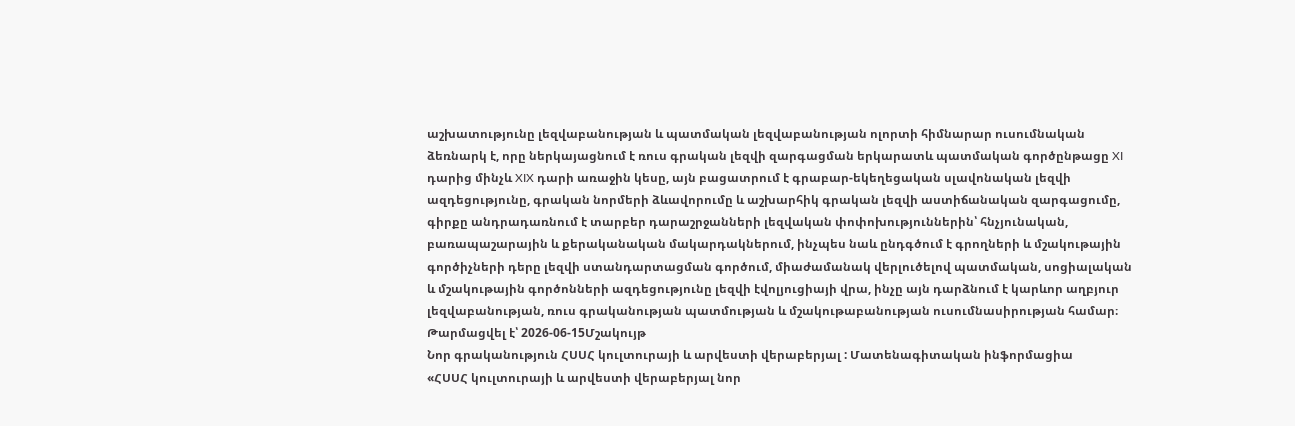աշխատությունը լեզվաբանության և պատմական լեզվաբանության ոլորտի հիմնարար ուսումնական ձեռնարկ է, որը ներկայացնում է ռուս գրական լեզվի զարգացման երկարատև պատմական գործընթացը XI դարից մինչև XIX դարի առաջին կեսը, այն բացատրում է գրաբար-եկեղեցական սլավոնական լեզվի ազդեցությունը, գրական նորմերի ձևավորումը և աշխարհիկ գրական լեզվի աստիճանական զարգացումը, գիրքը անդրադառնում է տարբեր դարաշրջանների լեզվական փոփոխություններին՝ հնչյունական, բառապաշարային և քերականական մակարդակներում, ինչպես նաև ընդգծում է գրողների և մշակութային գործիչների դերը լեզվի ստանդարտացման գործում, միաժամանակ վերլուծելով պատմական, սոցիալական և մշակութային գործոնների ազդեցությունը լեզվի էվոլյուցիայի վրա, ինչը այն դարձնում է կարևոր աղբյուր լեզվաբանության, ռուս գրականության պատմության և մշակութաբանության ուսումնասիրության համար։
Թարմացվել է՝ 2026-06-15Մշակույթ
Նոր գրականություն ՀՍՍՀ կուլտուրայի և արվեստի վերաբերյալ : Մատենագիտական ինֆորմացիա
«ՀՍՍՀ կուլտուրայի և արվեստի վերաբերյալ նոր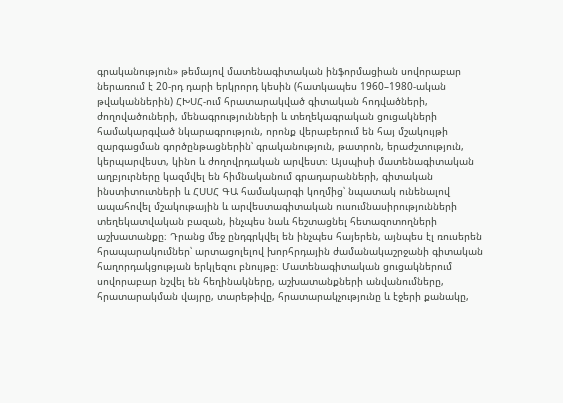գրականություն» թեմայով մատենագիտական ինֆորմացիան սովորաբար ներառում է 20-րդ դարի երկրորդ կեսին (հատկապես 1960–1980-ական թվականներին) ՀԽՍՀ-ում հրատարակված գիտական հոդվածների, ժողովածուների, մենագրությունների և տեղեկագրական ցուցակների համակարգված նկարագրություն, որոնք վերաբերում են հայ մշակույթի զարգացման գործընթացներին՝ գրականություն, թատրոն, երաժշտություն, կերպարվեստ, կինո և ժողովրդական արվեստ։ Այսպիսի մատենագիտական աղբյուրները կազմվել են հիմնականում գրադարանների, գիտական ինստիտուտների և ՀՍՍՀ ԳԱ համակարգի կողմից՝ նպատակ ունենալով ապահովել մշակութային և արվեստագիտական ուսումնասիրությունների տեղեկատվական բազան, ինչպես նաև հեշտացնել հետազոտողների աշխատանքը։ Դրանց մեջ ընդգրկվել են ինչպես հայերեն, այնպես էլ ռուսերեն հրապարակումներ՝ արտացոլելով խորհրդային ժամանակաշրջանի գիտական հաղորդակցության երկլեզու բնույթը։ Մատենագիտական ցուցակներում սովորաբար նշվել են հեղինակները, աշխատանքների անվանումները, հրատարակման վայրը, տարեթիվը, հրատարակչությունը և էջերի քանակը,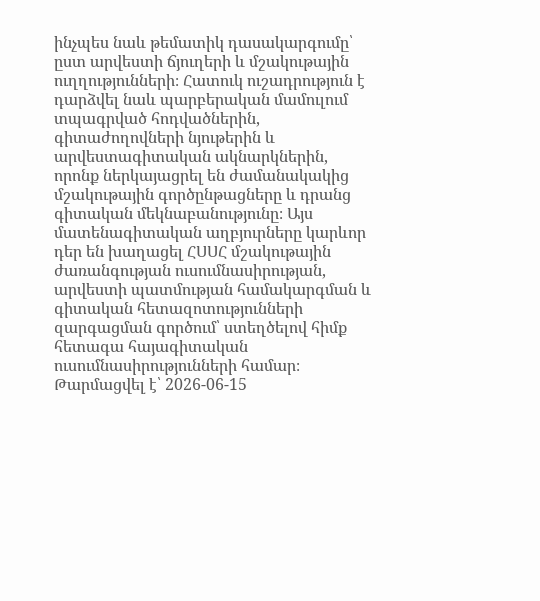ինչպես նաև թեմատիկ դասակարգումը՝ ըստ արվեստի ճյուղերի և մշակութային ուղղությունների։ Հատուկ ուշադրություն է դարձվել նաև պարբերական մամուլում տպագրված հոդվածներին, գիտաժողովների նյութերին և արվեստագիտական ակնարկներին, որոնք ներկայացրել են ժամանակակից մշակութային գործընթացները և դրանց գիտական մեկնաբանությունը։ Այս մատենագիտական աղբյուրները կարևոր դեր են խաղացել ՀՍՍՀ մշակութային ժառանգության ուսումնասիրության, արվեստի պատմության համակարգման և գիտական հետազոտությունների զարգացման գործում՝ ստեղծելով հիմք հետագա հայագիտական ուսումնասիրությունների համար։
Թարմացվել է՝ 2026-06-15